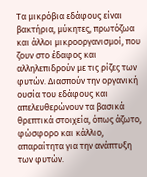Τα μικρόβια εδάφους είναι βακτήρια, μύκητες, πρωτόζωα και άλλοι μικροοργανισμοί, που ζουν στο έδαφος και αλληλεπιδρούν με τις ρίζες των φυτών. Διασπούν την οργανική ουσία του εδάφους και απελευθερώνουν τα βασικά θρεπτικά στοιχεία, όπως άζωτο, φώσφορο και κάλλιο, απαραίτητα για την ανάπτυξη των φυτών.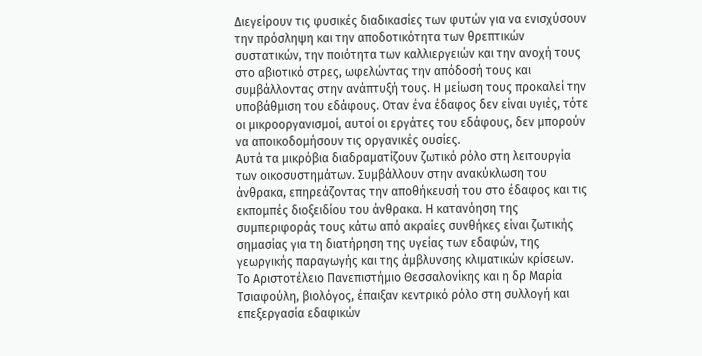Διεγείρουν τις φυσικές διαδικασίες των φυτών για να ενισχύσουν την πρόσληψη και την αποδοτικότητα των θρεπτικών συστατικών, την ποιότητα των καλλιεργειών και την ανοχή τους στο αβιοτικό στρες, ωφελώντας την απόδοσή τους και συμβάλλοντας στην ανάπτυξή τους. Η μείωση τους προκαλεί την υποβάθμιση του εδάφους. Οταν ένα έδαφος δεν είναι υγιές, τότε οι μικροοργανισμοί, αυτοί οι εργάτες του εδάφους, δεν μπορούν να αποικοδομήσουν τις οργανικές ουσίες.
Αυτά τα μικρόβια διαδραματίζουν ζωτικό ρόλο στη λειτουργία των οικοσυστημάτων. Συμβάλλουν στην ανακύκλωση του άνθρακα, επηρεάζοντας την αποθήκευσή του στο έδαφος και τις εκπομπές διοξειδίου του άνθρακα. Η κατανόηση της συμπεριφοράς τους κάτω από ακραίες συνθήκες είναι ζωτικής σημασίας για τη διατήρηση της υγείας των εδαφών, της γεωργικής παραγωγής και της άμβλυνσης κλιματικών κρίσεων.
Το Αριστοτέλειο Πανεπιστήμιο Θεσσαλονίκης και η δρ Μαρία Τσιαφούλη, βιολόγος, έπαιξαν κεντρικό ρόλο στη συλλογή και επεξεργασία εδαφικών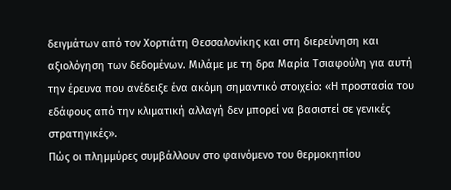δειγμάτων από τον Χορτιάτη Θεσσαλονίκης και στη διερεύνηση και αξιολόγηση των δεδομένων. Μιλάμε με τη δρα Μαρία Τσιαφούλη για αυτή την έρευνα που ανέδειξε ένα ακόμη σημαντικό στοιχείο: «Η προστασία του εδάφους από την κλιματική αλλαγή δεν μπορεί να βασιστεί σε γενικές στρατηγικές».
Πώς οι πλημμύρες συμβάλλουν στο φαινόμενο του θερμοκηπίου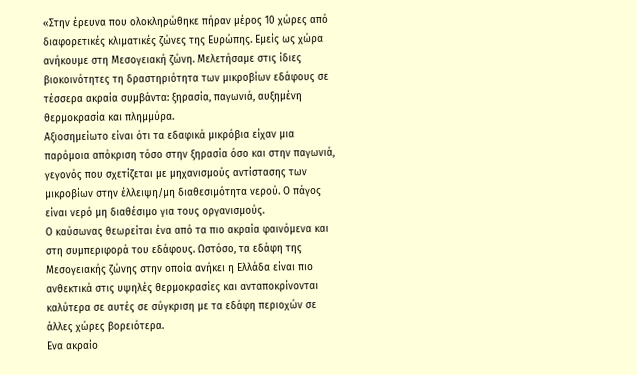«Στην έρευνα που ολοκληρώθηκε πήραν μέρος 10 χώρες από διαφορετικές κλιματικές ζώνες της Ευρώπης. Εμείς ως χώρα ανήκουμε στη Μεσογειακή ζώνη. Μελετήσαμε στις ίδιες βιοκοινότητες τη δραστηριότητα των μικροβίων εδάφους σε τέσσερα ακραία συμβάντα: ξηρασία, παγωνιά, αυξημένη θερμοκρασία και πλημμύρα.
Αξιοσημείωτο είναι ότι τα εδαφικά μικρόβια είχαν μια παρόμοια απόκριση τόσο στην ξηρασία όσο και στην παγωνιά, γεγονός που σχετίζεται με μηχανισμούς αντίστασης των μικροβίων στην έλλειψη/μη διαθεσιμότητα νερού. Ο πάγος είναι νερό μη διαθέσιμο για τους οργανισμούς.
Ο καύσωνας θεωρείται ένα από τα πιο ακραία φαινόμενα και στη συμπεριφορά του εδάφους. Ωστόσο, τα εδάφη της Μεσογειακής ζώνης στην οποία ανήκει η Ελλάδα είναι πιο ανθεκτικά στις υψηλές θερμοκρασίες και ανταποκρίνονται καλύτερα σε αυτές σε σύγκριση με τα εδάφη περιοχών σε άλλες χώρες βορειότερα.
Ενα ακραίο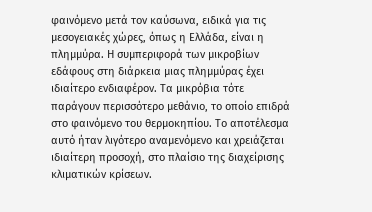φαινόμενο μετά τον καύσωνα, ειδικά για τις μεσογειακές χώρες, όπως η Ελλάδα, είναι η πλημμύρα. Η συμπεριφορά των μικροβίων εδάφους στη διάρκεια μιας πλημμύρας έχει ιδιαίτερο ενδιαφέρον. Τα μικρόβια τότε παράγουν περισσότερο μεθάνιο, το οποίο επιδρά στο φαινόμενο του θερμοκηπίου. Το αποτέλεσμα αυτό ήταν λιγότερο αναμενόμενο και χρειάζεται ιδιαίτερη προσοχή, στο πλαίσιο της διαχείρισης κλιματικών κρίσεων.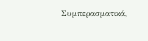Συμπερασματικά,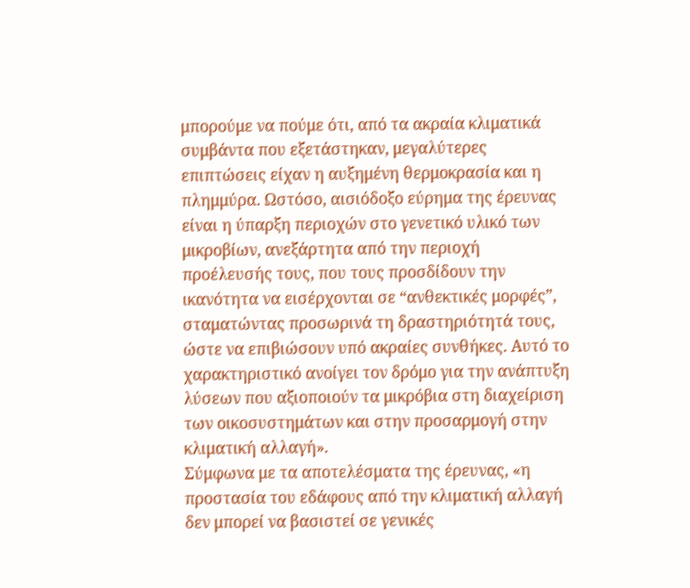μπορούμε να πούμε ότι, από τα ακραία κλιματικά συμβάντα που εξετάστηκαν, μεγαλύτερες επιπτώσεις είχαν η αυξημένη θερμοκρασία και η πλημμύρα. Ωστόσο, αισιόδοξο εύρημα της έρευνας είναι η ύπαρξη περιοχών στο γενετικό υλικό των μικροβίων, ανεξάρτητα από την περιοχή προέλευσής τους, που τους προσδίδουν την ικανότητα να εισέρχονται σε “ανθεκτικές μορφές”, σταματώντας προσωρινά τη δραστηριότητά τους, ώστε να επιβιώσουν υπό ακραίες συνθήκες. Αυτό το χαρακτηριστικό ανοίγει τον δρόμο για την ανάπτυξη λύσεων που αξιοποιούν τα μικρόβια στη διαχείριση των οικοσυστημάτων και στην προσαρμογή στην κλιματική αλλαγή».
Σύμφωνα με τα αποτελέσματα της έρευνας, «η προστασία του εδάφους από την κλιματική αλλαγή δεν μπορεί να βασιστεί σε γενικές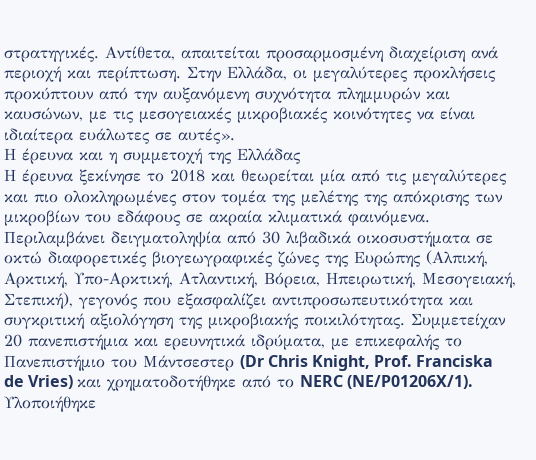στρατηγικές. Αντίθετα, απαιτείται προσαρμοσμένη διαχείριση ανά περιοχή και περίπτωση. Στην Ελλάδα, οι μεγαλύτερες προκλήσεις προκύπτουν από την αυξανόμενη συχνότητα πλημμυρών και καυσώνων, με τις μεσογειακές μικροβιακές κοινότητες να είναι ιδιαίτερα ευάλωτες σε αυτές».
Η έρευνα και η συμμετοχή της Ελλάδας
Η έρευνα ξεκίνησε το 2018 και θεωρείται μία από τις μεγαλύτερες και πιο ολοκληρωμένες στον τομέα της μελέτης της απόκρισης των μικροβίων του εδάφους σε ακραία κλιματικά φαινόμενα. Περιλαμβάνει δειγματοληψία από 30 λιβαδικά οικοσυστήματα σε οκτώ διαφορετικές βιογεωγραφικές ζώνες της Ευρώπης (Αλπική, Αρκτική, Υπο-Αρκτική, Ατλαντική, Βόρεια, Ηπειρωτική, Μεσογειακή, Στεπική), γεγονός που εξασφαλίζει αντιπροσωπευτικότητα και συγκριτική αξιολόγηση της μικροβιακής ποικιλότητας. Συμμετείχαν 20 πανεπιστήμια και ερευνητικά ιδρύματα, με επικεφαλής το Πανεπιστήμιο του Μάντσεστερ (Dr Chris Knight, Prof. Franciska de Vries) και χρηματοδοτήθηκε από το NERC (NE/P01206X/1).
Υλοποιήθηκε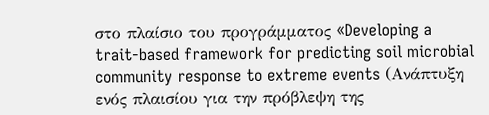στο πλαίσιο του προγράμματος «Developing a trait-based framework for predicting soil microbial community response to extreme events (Ανάπτυξη ενός πλαισίου για την πρόβλεψη της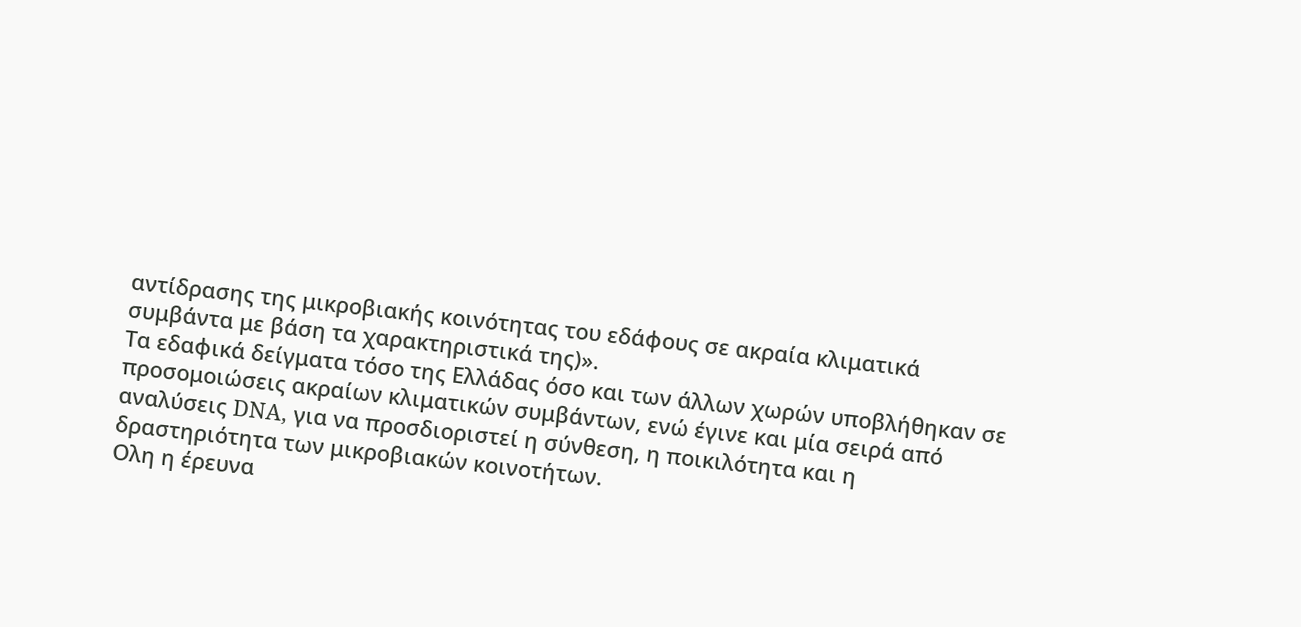αντίδρασης της μικροβιακής κοινότητας του εδάφους σε ακραία κλιματικά συμβάντα με βάση τα χαρακτηριστικά της)».
Τα εδαφικά δείγματα τόσο της Ελλάδας όσο και των άλλων χωρών υποβλήθηκαν σε προσομοιώσεις ακραίων κλιματικών συμβάντων, ενώ έγινε και μία σειρά από αναλύσεις DNA, για να προσδιοριστεί η σύνθεση, η ποικιλότητα και η δραστηριότητα των μικροβιακών κοινοτήτων.
Ολη η έρευνα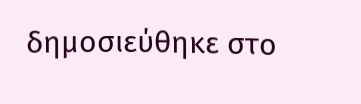δημοσιεύθηκε στο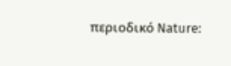περιοδικό Nature: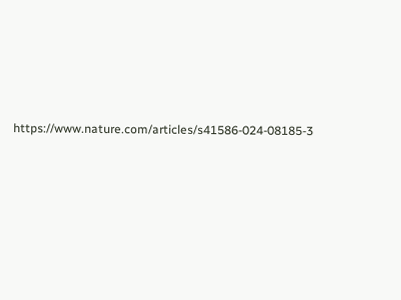https://www.nature.com/articles/s41586-024-08185-3